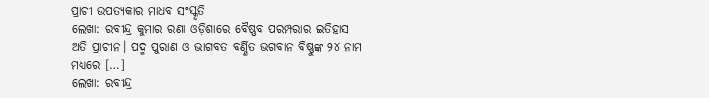ପ୍ରାଚୀ ଉପତ୍ୟକାର ମାଧବ ସଂସ୍କୃତି
ଲେଖା: ରବୀନ୍ଦ୍ର କୁମାର ରଣା ଓଡ଼ିଶାରେ ବୈଷ୍ଣବ ପରମ୍ପରାର ଇତିହାସ ଅତି ପ୍ରାଚୀନ। ପଦ୍ମ ପୁରାଣ ଓ ଭାଗବତ ବର୍ଣ୍ଣିତ ଭଗବାନ ବିଷ୍ଣୁଙ୍କ ୨୪ ନାମ ମଧ୍ୟରେ […]
ଲେଖା: ରବୀନ୍ଦ୍ର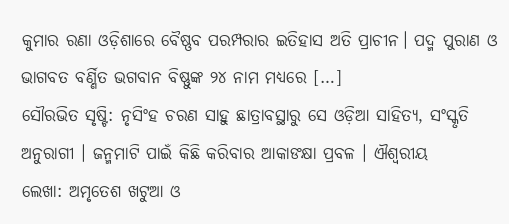କୁମାର ରଣା ଓଡ଼ିଶାରେ ବୈଷ୍ଣବ ପରମ୍ପରାର ଇତିହାସ ଅତି ପ୍ରାଚୀନ। ପଦ୍ମ ପୁରାଣ ଓ ଭାଗବତ ବର୍ଣ୍ଣିତ ଭଗବାନ ବିଷ୍ଣୁଙ୍କ ୨୪ ନାମ ମଧ୍ୟରେ […]
ସୌରଭିତ ସୃଷ୍ଟି: ନୃସିଂହ ଚରଣ ସାହୁ ଛାତ୍ରାବସ୍ଥାରୁ ସେ ଓଡ଼ିଆ ସାହିତ୍ୟ, ସଂସ୍କୃତି ଅନୁରାଗୀ । ଜନ୍ମମାଟି ପାଇଁ କିଛି କରିବାର ଆକାଙକ୍ଷା ପ୍ରବଳ । ଐଶ୍ୱରୀୟ
ଲେଖା: ଅମୃତେଶ ଖଟୁଆ ଓ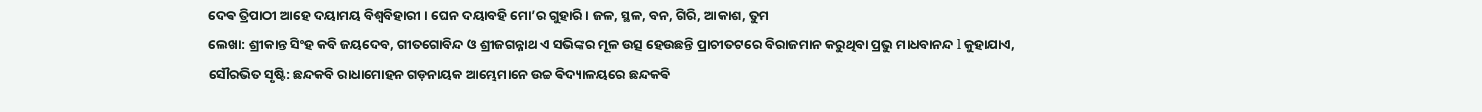ଦେଵ ତ୍ରିପାଠୀ ଆହେ ଦୟାମୟ ବିଶ୍ଵବିହାରୀ । ଘେନ ଦୟାବହି ମୋ’ର ଗୁହାରି। ଜଳ, ସ୍ଥଳ, ବନ, ଗିରି, ଆକାଶ, ତୁମ
ଲେଖା: ଶ୍ରୀକାନ୍ତ ସିଂହ କବି ଜୟଦେବ, ଗୀତଗୋବିନ୍ଦ ଓ ଶ୍ରୀଜଗନ୍ନାଥ ଏ ସଭିଙ୍କର ମୂଳ ଉତ୍ସ ହେଉଛନ୍ତି ପ୍ରାଚୀତଟରେ ବିରାଜମାନ କରୁଥିବା ପ୍ରଭୁ ମାଧବାନନ୍ଦ l କୁହାଯାଏ,
ସୌରଭିତ ସୃଷ୍ଟି: ଛନ୍ଦକବି ରାଧାମୋହନ ଗଡ଼ନାୟକ ଆମ୍ଭେମାନେ ଉଚ୍ଚ ଵିଦ୍ୟାଳୟରେ ଛନ୍ଦକଵି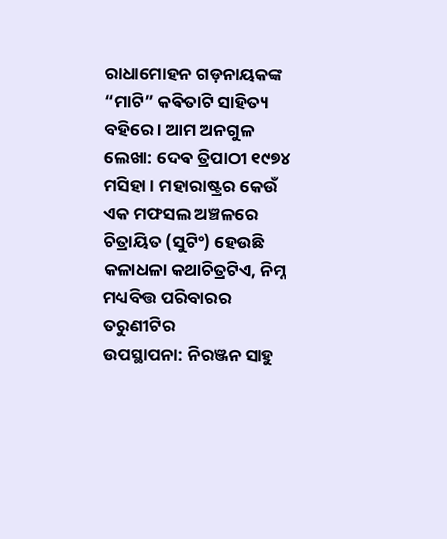ରାଧାମୋହନ ଗଡ଼ନାୟକଙ୍କ “ମାଟି” କଵିତାଟି ସାହିତ୍ୟ ବହିରେ । ଆମ ଅନଗୁଳ
ଲେଖା: ଦେଵ ତ୍ରିପାଠୀ ୧୯୭୪ ମସିହା । ମହାରାଷ୍ଟ୍ରର କେଉଁ ଏକ ମଫସଲ ଅଞ୍ଚଳରେ ଚିତ୍ରାୟିତ (ସୁଟିଂ) ହେଉଛି କଳାଧଳା କଥାଚିତ୍ରଟିଏ, ନିମ୍ନ ମଧ୍ୟବିତ୍ତ ପରିବାରର ତରୁଣୀଟିର
ଉପସ୍ଥାପନା: ନିରଞ୍ଜନ ସାହୁ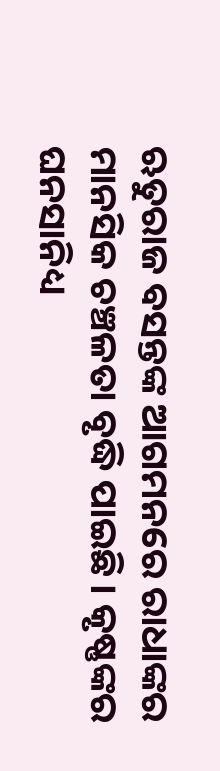ଋତୁରାଜ ବସନ୍ତଙ୍କ ଆଗମନରେ ରାଧାଙ୍କର ମାନସିକ ଚଞ୍ଚଳତା ବୃଦ୍ଧି ପାଇଛି। କୃଷ୍ଣଙ୍କର ଘନସାନିଧ୍ୟ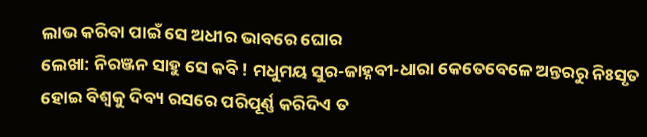ଲାଭ କରିବା ପାଇଁ ସେ ଅଧୀର ଭାବରେ ଘୋର
ଲେଖା: ନିରଞ୍ଜନ ସାହୁ ସେ କବି ! ମଧୁମୟ ସୁର-ଜାହ୍ନବୀ-ଧାରା କେତେବେଳେ ଅନ୍ତରରୁ ନିଃସୃତ ହୋଇ ବିଶ୍ଵକୁ ଦିବ୍ୟ ରସରେ ପରିପୂର୍ଣ୍ଣ କରିଦିଏ ତ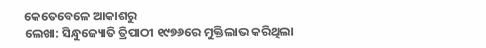କେତେବେଳେ ଆକାଶରୁ
ଲେଖା: ସିନ୍ଧୁଜ୍ୟୋତି ତ୍ରିପାଠୀ ୧୯୭୬ରେ ମୁକ୍ତିଲାଭ କରିଥିଲା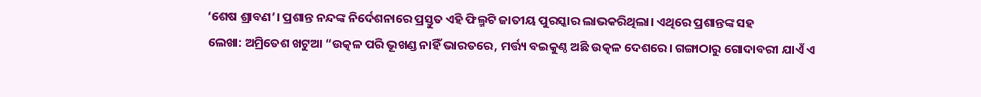‘ଶେଷ ଶ୍ରାବଣ’। ପ୍ରଶାନ୍ତ ନନ୍ଦଙ୍କ ନିର୍ଦେଶନାରେ ପ୍ରସ୍ତୁତ ଏହି ଫିଲ୍ମଟି ଜାତୀୟ ପୁରସ୍କାର ଲାଭକରିଥିଲା। ଏଥିରେ ପ୍ରଶାନ୍ତଙ୍କ ସହ
ଲେଖା: ଅମ୍ରିତେଶ ଖଟୁଆ “ଉତ୍କଳ ପରି ଭୂଖଣ୍ଡ ନାହିଁ ଭାରତରେ, ମର୍ତ୍ତ୍ୟ ବଇକୁଣ୍ଠ ଅଛି ଉତ୍କଳ ଦେଶରେ। ଗଙ୍ଗାଠାରୁ ଗୋଦାବରୀ ଯାଏଁ ଏ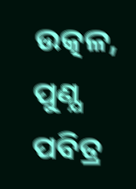ଉତ୍କଳ, ପୁଣ୍ଯ ପବିତ୍ର